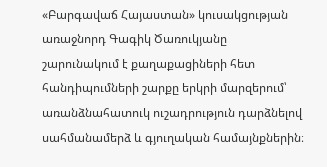«Բարգավաճ Հայաստան» կուսակցության առաջնորդ Գագիկ Ծառուկյանը շարունակում է քաղաքացիների հետ հանդիպումների շարքը երկրի մարզերում՝ առանձնահատուկ ուշադրություն դարձնելով սահմանամերձ և գյուղական համայնքներին։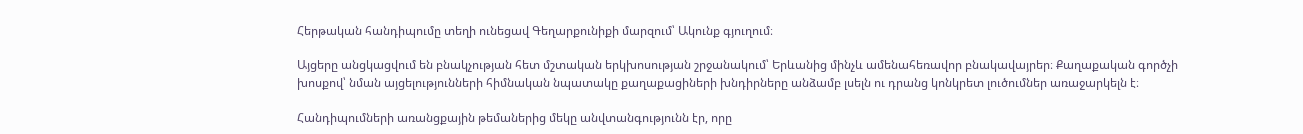Հերթական հանդիպումը տեղի ունեցավ Գեղարքունիքի մարզում՝ Ակունք գյուղում։

Այցերը անցկացվում են բնակչության հետ մշտական երկխոսության շրջանակում՝ Երևանից մինչև ամենահեռավոր բնակավայրեր։ Քաղաքական գործչի խոսքով՝ նման այցելությունների հիմնական նպատակը քաղաքացիների խնդիրները անձամբ լսելն ու դրանց կոնկրետ լուծումներ առաջարկելն է։

Հանդիպումների առանցքային թեմաներից մեկը անվտանգությունն էր, որը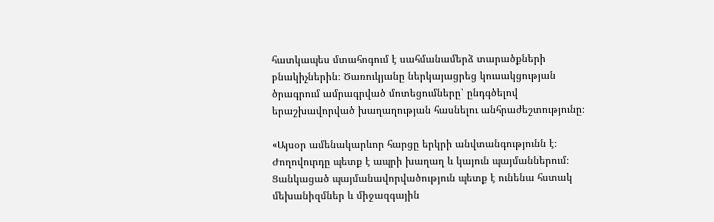հատկապես մտահոգում է սահմանամերձ տարածքների բնակիչներին։ Ծառուկյանը ներկայացրեց կուսակցության ծրագրում ամրագրված մոտեցումները՝ ընդգծելով երաշխավորված խաղաղության հասնելու անհրաժեշտությունը։

«Այսօր ամենակարևոր հարցը երկրի անվտանգությունն է։ Ժողովուրդը պետք է ապրի խաղաղ և կայուն պայմաններում։ Ցանկացած պայմանավորվածություն պետք է ունենա հստակ մեխանիզմներ և միջազգային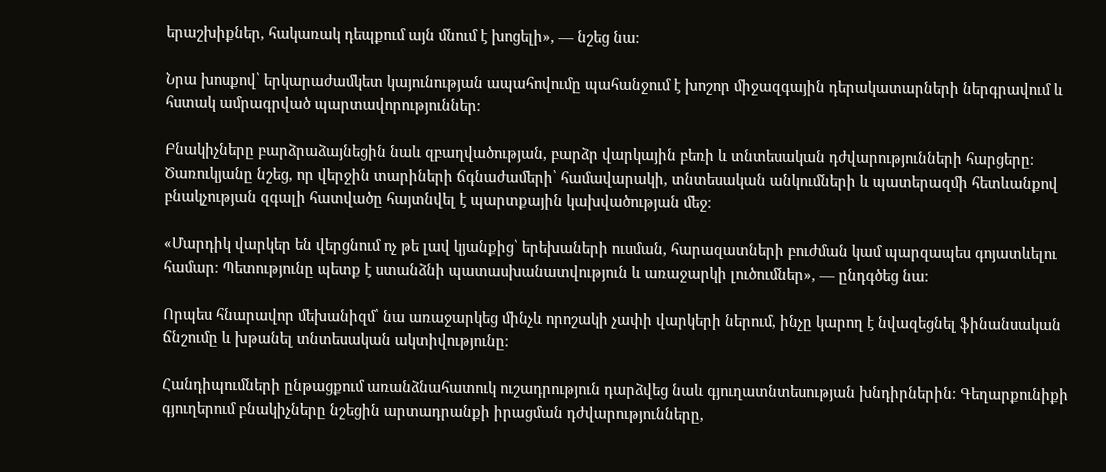երաշխիքներ, հակառակ դեպքում այն մնում է խոցելի», — նշեց նա։

Նրա խոսքով՝ երկարաժամկետ կայունության ապահովումը պահանջում է խոշոր միջազգային դերակատարների ներգրավում և հստակ ամրագրված պարտավորություններ։

Բնակիչները բարձրաձայնեցին նաև զբաղվածության, բարձր վարկային բեռի և տնտեսական դժվարությունների հարցերը։ Ծառուկյանը նշեց, որ վերջին տարիների ճգնաժամերի՝ համավարակի, տնտեսական անկումների և պատերազմի հետևանքով բնակչության զգալի հատվածը հայտնվել է պարտքային կախվածության մեջ։

«Մարդիկ վարկեր են վերցնում ոչ թե լավ կյանքից՝ երեխաների ուսման, հարազատների բուժման կամ պարզապես գոյատևելու համար։ Պետությունը պետք է ստանձնի պատասխանատվություն և առաջարկի լուծումներ», — ընդգծեց նա։

Որպես հնարավոր մեխանիզմ՝ նա առաջարկեց մինչև որոշակի չափի վարկերի ներում, ինչը կարող է նվազեցնել ֆինանսական ճնշումը և խթանել տնտեսական ակտիվությունը։

Հանդիպումների ընթացքում առանձնահատուկ ուշադրություն դարձվեց նաև գյուղատնտեսության խնդիրներին։ Գեղարքունիքի գյուղերում բնակիչները նշեցին արտադրանքի իրացման դժվարությունները,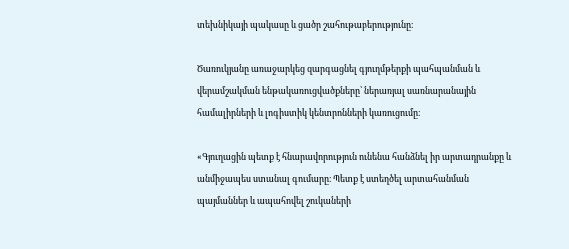տեխնիկայի պակասը և ցածր շահութաբերությունը։

Ծառուկյանը առաջարկեց զարգացնել գյուղմթերքի պահպանման և վերամշակման ենթակառուցվածքները՝ ներառյալ սառնարանային համալիրների և լոգիստիկ կենտրոնների կառուցումը։

«Գյուղացին պետք է հնարավորություն ունենա հանձնել իր արտադրանքը և անմիջապես ստանալ գումարը։ Պետք է ստեղծել արտահանման պայմաններ և ապահովել շուկաների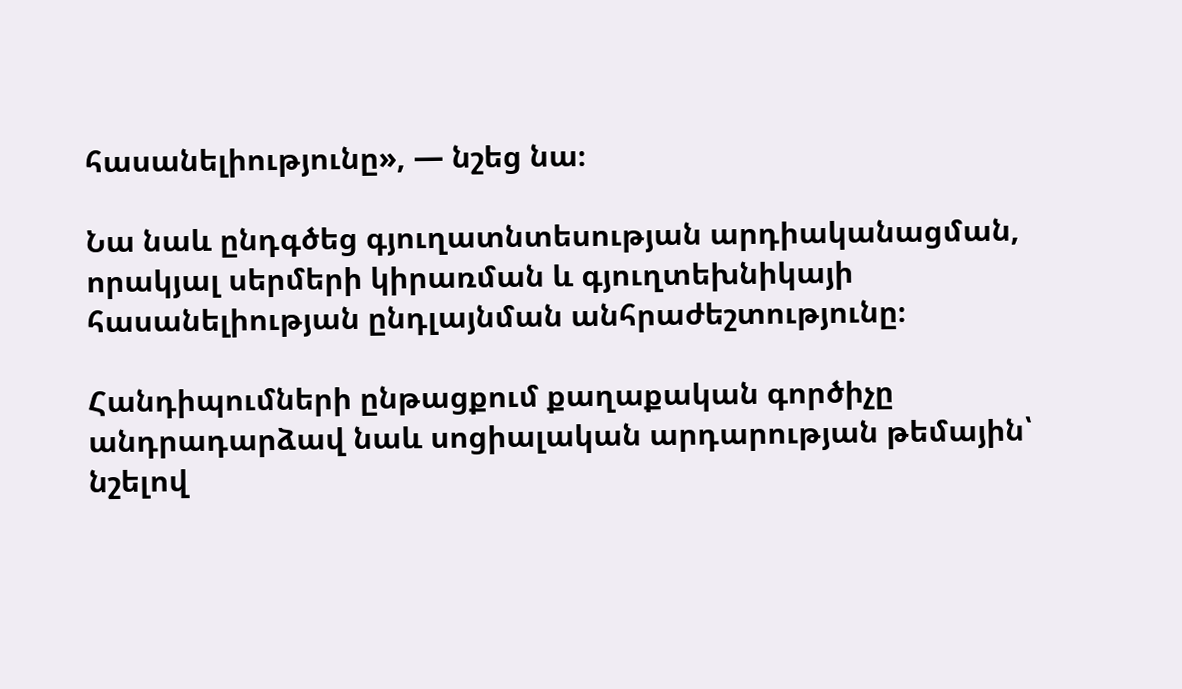հասանելիությունը», — նշեց նա։

Նա նաև ընդգծեց գյուղատնտեսության արդիականացման, որակյալ սերմերի կիրառման և գյուղտեխնիկայի հասանելիության ընդլայնման անհրաժեշտությունը։

Հանդիպումների ընթացքում քաղաքական գործիչը անդրադարձավ նաև սոցիալական արդարության թեմային՝ նշելով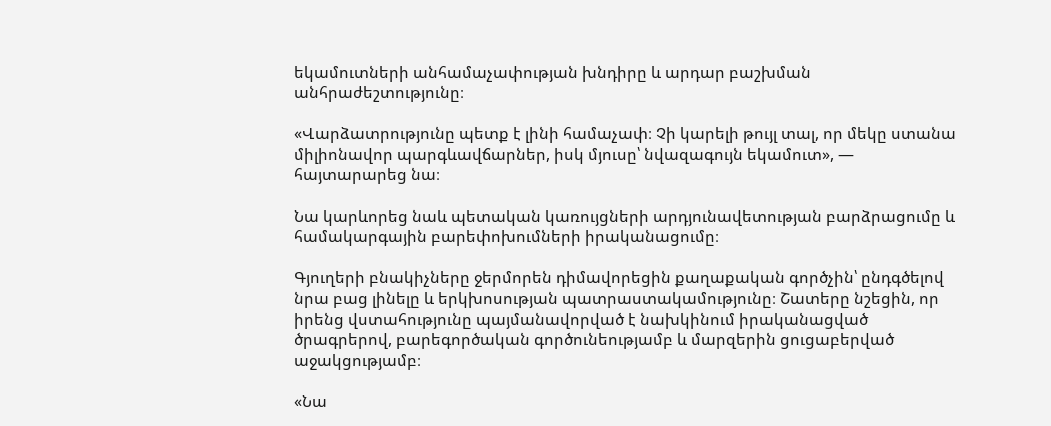եկամուտների անհամաչափության խնդիրը և արդար բաշխման անհրաժեշտությունը։

«Վարձատրությունը պետք է լինի համաչափ։ Չի կարելի թույլ տալ, որ մեկը ստանա միլիոնավոր պարգևավճարներ, իսկ մյուսը՝ նվազագույն եկամուտ», — հայտարարեց նա։

Նա կարևորեց նաև պետական կառույցների արդյունավետության բարձրացումը և համակարգային բարեփոխումների իրականացումը։

Գյուղերի բնակիչները ջերմորեն դիմավորեցին քաղաքական գործչին՝ ընդգծելով նրա բաց լինելը և երկխոսության պատրաստակամությունը։ Շատերը նշեցին, որ իրենց վստահությունը պայմանավորված է նախկինում իրականացված ծրագրերով, բարեգործական գործունեությամբ և մարզերին ցուցաբերված աջակցությամբ։

«Նա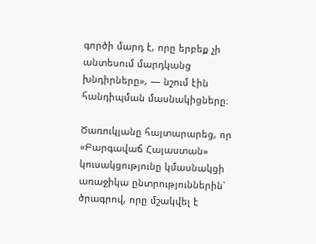գործի մարդ է, որը երբեք չի անտեսում մարդկանց խնդիրները», — նշում էին հանդիպման մասնակիցները։

Ծառուկյանը հայտարարեց, որ «Բարգավաճ Հայաստան» կուսակցությունը կմասնակցի առաջիկա ընտրություններին՝ ծրագրով, որը մշակվել է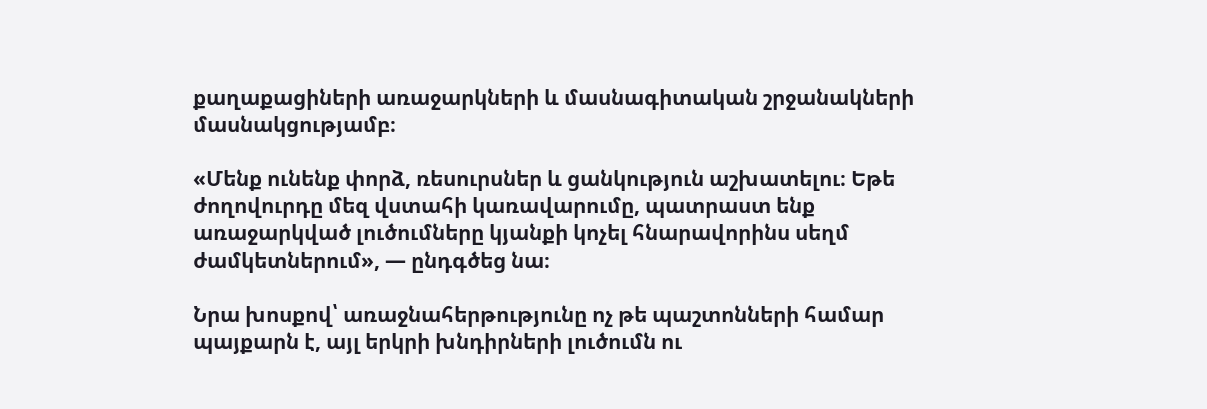քաղաքացիների առաջարկների և մասնագիտական շրջանակների մասնակցությամբ։

«Մենք ունենք փորձ, ռեսուրսներ և ցանկություն աշխատելու։ Եթե ժողովուրդը մեզ վստահի կառավարումը, պատրաստ ենք առաջարկված լուծումները կյանքի կոչել հնարավորինս սեղմ ժամկետներում», — ընդգծեց նա։

Նրա խոսքով՝ առաջնահերթությունը ոչ թե պաշտոնների համար պայքարն է, այլ երկրի խնդիրների լուծումն ու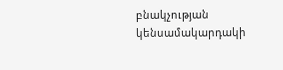բնակչության կենսամակարդակի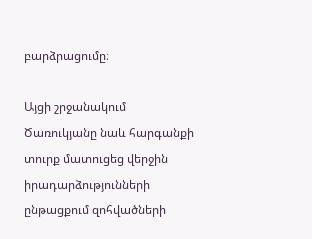բարձրացումը։

Այցի շրջանակում Ծառուկյանը նաև հարգանքի տուրք մատուցեց վերջին իրադարձությունների ընթացքում զոհվածների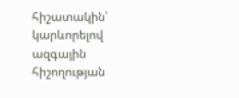հիշատակին՝ կարևորելով ազգային հիշողության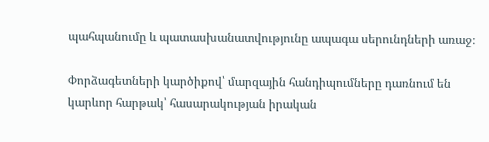պահպանումը և պատասխանատվությունը ապագա սերունդների առաջ։

Փորձագետների կարծիքով՝ մարզային հանդիպումները դառնում են կարևոր հարթակ՝ հասարակության իրական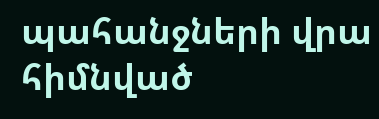պահանջների վրա հիմնված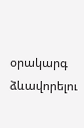օրակարգ ձևավորելու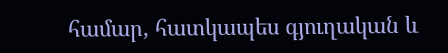համար, հատկապես գյուղական և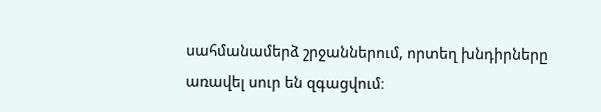սահմանամերձ շրջաններում, որտեղ խնդիրները առավել սուր են զգացվում։